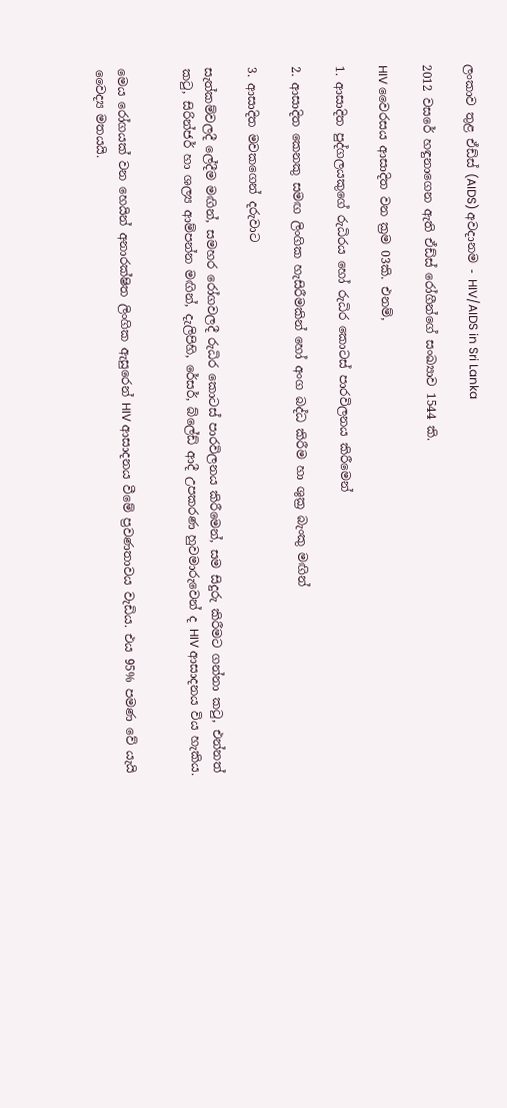ලංකාව තුළ ඒඩ්ස් (AIDS) අවදානම - HIV/AIDS in Sri Lanka

2012 වසරේ හඳුනාගෙන ඇති ඒඩ්ස් රෝගීන්ගේ සංඛ්‍යාව 1544 කි.

HIV වෛරසය ආසාදිත වන ක්‍රම 03කි. එනම්,

1. ආසාදිත පුද්ගලයකුගේ රුධිරය හෝ රුධිර කොටස් පාරවිලනය කිරීමෙන්

2. ආසාදිත කෙනකු සමඟ ලිංගික හැසිරීමකින් හෝ අංග බද්ධ කිරීම හා ශුක්‍ර බැංකු මඟින්

3. ආසාදිත මවකගෙන් දරුවාට

සැත්කම්වලදී ලේදීම මඟින්, සමහර රෝගවලදී රුධිර කොටස් පාරවිලනය කිරීමෙන්, සම සිදුරු කිරීමට ගන්නා කටු, එන්නත් කටු, සිරින්ජර් හා ශල්‍ය ආම්පන්න මඟින්, දැලිපිහි, රේසර්, බ්ලේඩ් ආදී උපකරණ හුවමාරුවෙන් ද HIV ආසාදනය විය හැකිය.


මෙය රෝගයක් වන හෙයින් අනාරක්ෂිත ලිංගික ඇසුරෙන් HIV ආසාදනය වීමේ ප්‍රවණතාවය වැඩිය. එය 95% පමණ වේ යැයි වෛද්‍ය මතයයි.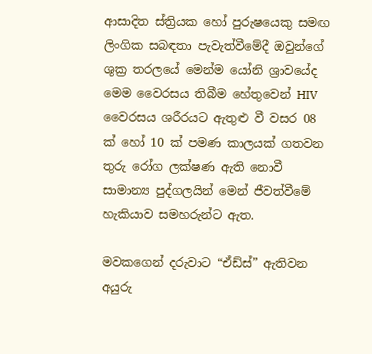ආසාදිත ස්ත්‍රියක හෝ පුරුෂයෙකු සමඟ ලිංගික සබඳතා පැවැත්වීමේදී ඔවුන්ගේ ශුක්‍ර තරලයේ මෙන්ම යෝනි ශ්‍රාවයේද මෙම වෛරසය තිබීම හේතුවෙන් HIV වෛරසය ශරීරයට ඇතුළු වී වසර 08 ක් හෝ 10 ක් පමණ කාලයක් ගතවන තුරු රෝග ලක්ෂණ ඇති නොවී සාමාන්‍ය පුද්ගලයින් මෙන් ජීවත්වීමේ හැකියාව සමහරුන්ට ඇත.

මවකගෙන් දරුවාට “ඒඩ්ස්” ඇතිවන අයුරු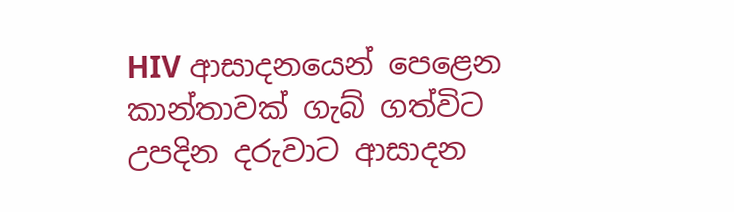HIV ආසාදනයෙන් පෙළෙන කාන්තාවක් ගැබ් ගත්විට උපදින දරුවාට ආසාදන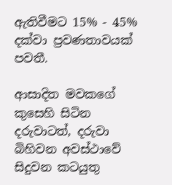ඇතිවීමට 15% - 45% දක්වා ප්‍රවණතාවයක් පවතී.

ආසාදිත මවකගේ කුසෙහි සිටින දරුවාටත්, දරුවා බිහිවන අවස්ථාවේ සිදුවන කටයුතු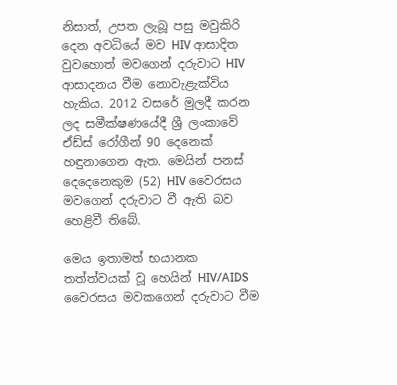නිසාත්, උපත ලැබූ පසු මවුකිරි දෙන අවධියේ මව HIV ආසාදිත වුවහොත් මවගෙන් දරුවාට HIV ආසාදනය වීම නොවැළැක්විය හැකිය. 2012 වසරේ මුලදී කරන ලද සමීක්ෂණයේදී ශ්‍රී ලංකාවේ ඒඩ්ස් රෝගීන් 90 දෙනෙක් හඳුනාගෙන ඇත. මෙයින් පනස් දෙදෙනෙකුම (52) HIV වෛරසය මවගෙන් දරුවාට වී ඇති බව හෙළිවී තිබේ.

මෙය ඉතාමත් භයානක තත්ත්වයක් වූ හෙයින් HIV/AIDS වෛරසය මවකගෙන් දරුවාට වීම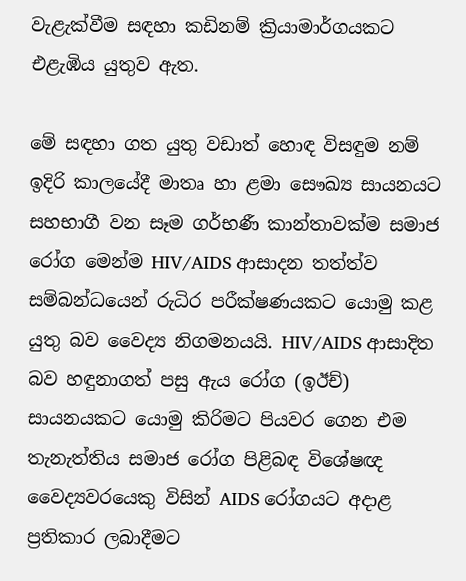වැළැක්වීම සඳහා කඩිනම් ක්‍රියාමාර්ගයකට එළැඹිය යුතුව ඇත.

මේ සඳහා ගත යුතු වඩාත් හොඳ විසඳුම නම් ඉදිරි කාලයේදී මාතෘ හා ළමා සෞඛ්‍ය සායනයට සහභාගී වන සෑම ගර්භණී කාන්තාවක්ම සමාජ රෝග මෙන්ම HIV/AIDS ආසාදන තත්ත්ව සම්බන්ධයෙන් රුධිර පරීක්ෂණයකට යොමු කළ යුතු බව වෛද්‍ය නිගමනයයි. HIV/AIDS ආසාදිත බව හඳුනාගත් පසු ඇය රෝග (ඉඊච්) සායනයකට යොමු කිරිමට පියවර ගෙන එම තැනැත්තිය සමාජ රෝග පිළිබඳ විශේෂඥ වෛද්‍යවරයෙකු විසින් AIDS රෝගයට අදාළ ප්‍රතිකාර ලබාදීමට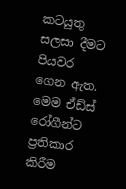කටයුතු සලසා දීමට පියවර ගෙන ඇත. මෙම ඒඩ්ස් රෝගීන්ට ප්‍රතිකාර කිරීම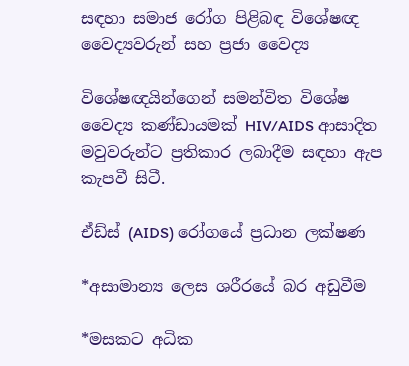සඳහා සමාජ රෝග පිළිබඳ විශේෂඥ වෛද්‍යවරුන් සහ ප්‍රජා වෛද්‍ය

විශේෂඥයින්ගෙන් සමන්විත විශේෂ වෛද්‍ය කණ්ඩායමක් HIV/AIDS ආසාදිත මවුවරුන්ට ප්‍රතිකාර ලබාදීම සඳහා ඇප කැපවී සිටී.

ඒඩ්ස් (AIDS) රෝගයේ ප්‍රධාන ලක්ෂණ

*අසාමාන්‍ය ලෙස ශරීරයේ බර අඩුවීම

*මසකට අධික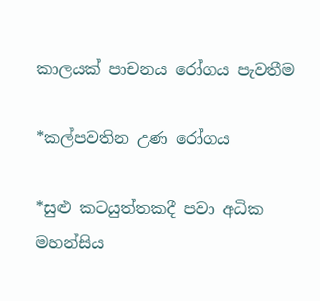කාලයක් පාචනය රෝගය පැවතීම

*කල්පවතින උණ රෝගය

*සුළු කටයුත්තකදී පවා අධික මහන්සිය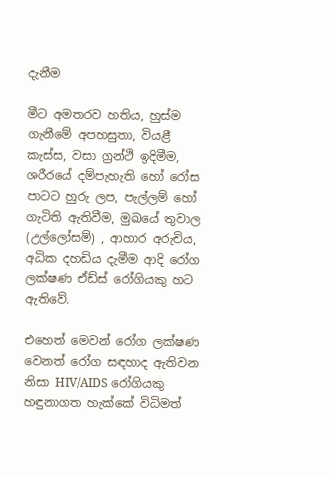දැනීම

මීට අමතරව හතිය, හුස්ම ගැනීමේ අපහසුතා, වියළී කැස්ස, වසා ග්‍රන්ථි ඉදිමීම, ශරීරයේ දම්පැහැති හෝ රෝස පාටට හුරු ලප, පැල්ලම් හෝ ගැටිති ඇතිවීම, මුඛයේ තුවාල (උල්ලෝසම්) , ආහාර අරුචිය, අධික දහඩිය දැමීම ආදි රෝග ලක්ෂණ ඒඩ්ස් රෝගියකු හට ඇතිවේ.

එහෙත් මෙවන් රෝග ලක්ෂණ වෙනත් රෝග සඳහාද ඇතිවන නිසා HIV/AIDS රෝගියකු හඳුනාගත හැක්කේ විධිමත්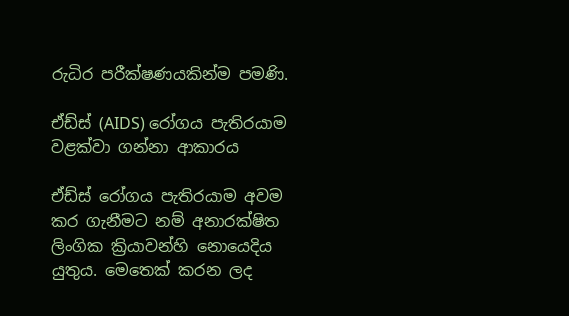රුධිර පරීක්ෂණයකින්ම පමණි.

ඒඩ්ස් (AIDS) රෝගය පැතිරයාම වළක්වා ගන්නා ආකාරය

ඒඩ්ස් රෝගය පැතිරයාම අවම කර ගැනීමට නම් අනාරක්ෂිත ලිංගික ක්‍රියාවන්හි නොයෙදිය යුතුය. මෙතෙක් කරන ලද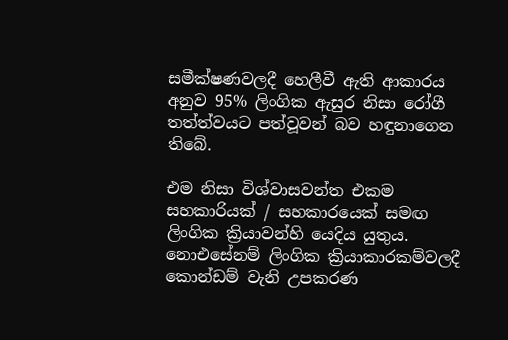සමීක්ෂණවලදී හෙලීවී ඇති ආකාරය අනුව 95% ලිංගික ඇසුර නිසා රෝගී තත්ත්වයට පත්වූවන් බව හඳුනාගෙන තිබේ.

එම නිසා විශ්වාසවන්ත එකම සහකාරියක් / සහකාරයෙක් සමඟ ලිංගික ක්‍රියාවන්හි යෙදිය යුතුය. නොඑසේනම් ලිංගික ක්‍රියාකාරකම්වලදී කොන්ඩම් වැනි උපකරණ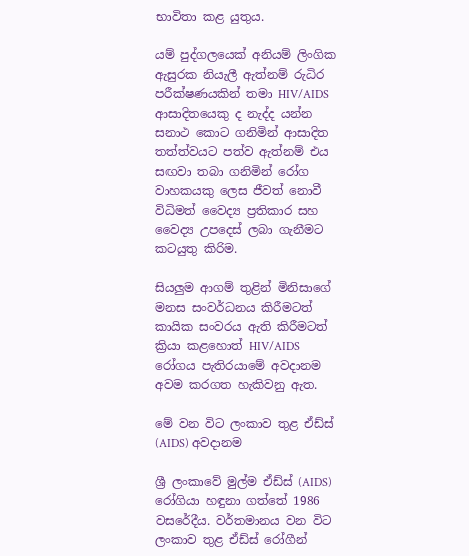භාවිතා කළ යුතුය.

යම් පුද්ගලයෙක් අනියම් ලිංගික ඇසුරක නියැලී ඇත්නම් රුධිර පරීක්ෂණයකින් තමා HIV/AIDS ආසාදිතයෙකු ද නැද්ද යන්න සනාථ කොට ගනිමින් ආසාදිත තත්ත්වයට පත්ව ඇත්නම් එය සඟවා තබා ගනිමින් රෝග වාහකයකු ලෙස ජීවත් නොවී විධිමත් වෛද්‍ය ප්‍රතිකාර සහ වෛද්‍ය උපදෙස් ලබා ගැනීමට කටයුතු කිරිම.

සියලුම ආගම් තුළින් මිනිසාගේ මනස සංවර්ධනය කිරීමටත් කායික සංවරය ඇති කිරීමටත් ක්‍රියා කළහොත් HIV/AIDS රෝගය පැතිරයාමේ අවදානම අවම කරගත හැකිවනු ඇත.

මේ වන විට ලංකාව තුළ ඒඩ්ස් (AIDS) අවදානම

ශ්‍රී ලංකාවේ මුල්ම ඒඩ්ස් (AIDS) රෝගියා හඳුනා ගත්තේ 1986 වසරේදීය. වර්තමානය වන විට ලංකාව තුළ ඒඩ්ස් රෝගීන්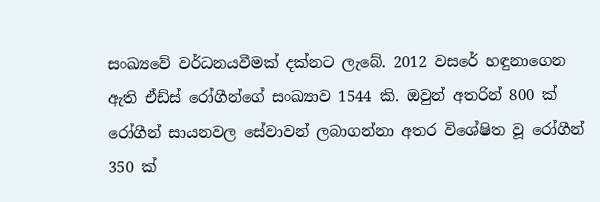සංඛ්‍යවේ වර්ධනයවීමක් දක්නට ලැබේ. 2012 වසරේ හඳුනාගෙන ඇති ඒඩ්ස් රෝගීන්ගේ සංඛ්‍යාව 1544 කි. ඔවුන් අතරින් 800 ක් රෝගීන් සායනවල සේවාවන් ලබාගන්නා අතර විශේෂිත වූ රෝගීන් 350 ක්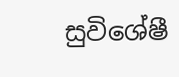සුවිශේෂී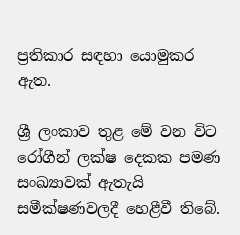ප්‍රතිකාර සඳහා යොමුකර ඇත.

ශ්‍රී ලංකාව තුළ මේ වන විට රෝගීන් ලක්ෂ දෙකක පමණ සංඛ්‍යාවක් ඇතැයි සමීක්ෂණවලදී හෙළීවී තිබේ.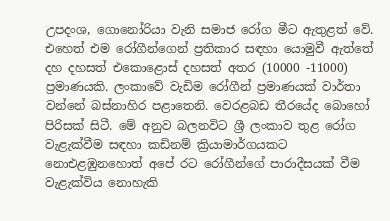උපදංශ, ගොනෝරියා වැනි සමාජ රෝග මීට ඇතුළත් වේ. එහෙත් එම රෝගීන්ගෙන් ප්‍රතිකාර සඳහා යොමුවී ඇත්තේ දහ දහසත් එකොළොස් දහසත් අතර (10000 -11000) ප්‍රමාණයකි. ලංකාවේ වැඩිම රෝගීන් ප්‍රමාණයක් වාර්තා වන්නේ බස්නාහිර පළාතෙනි. වෙරළබඩ තීරයේද බොහෝ පිරිසක් සිටී. මේ අනුව බලනවිට ශ්‍රී ලංකාව තුළ රෝග වැළැක්වීම සඳහා කඩිනම් ක්‍රියාමාර්ගයකට නොඑළඹුනහොත් අපේ රට රෝගීන්ගේ පාරාදීසයක් වීම වැළැක්විය නොහැකි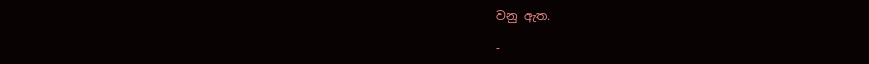වනු ඇත.

-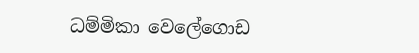ධම්මිකා වෙලේගොඩ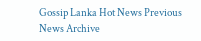Gossip Lanka Hot News Previous News Archive